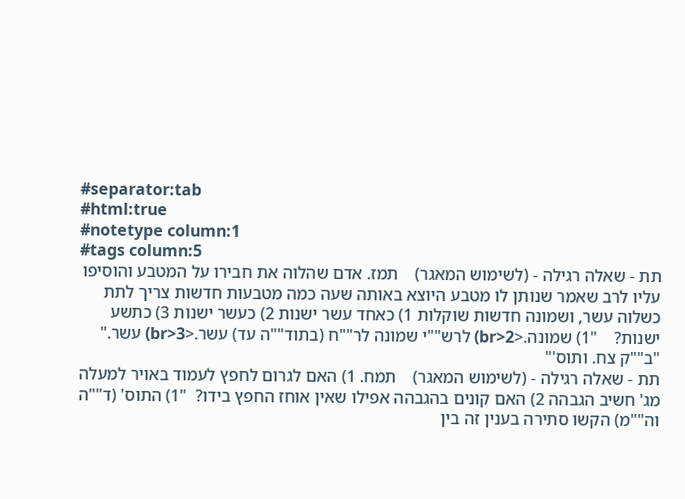#separator:tab
#html:true
#notetype column:1
#tags column:5
תת - שאלה רגילה - (לשימוש המאגר)    תמז. אדם שהלוה את חבירו על המטבע והוסיפו עליו לרב שאמר שנותן לו מטבע היוצא באותה שעה כמה מטבעות חדשות צריך לתת כשלוה עשר, ושמונה חדשות שוקלות 1) כאחד עשר ישנות 2) כעשר ישנות 3) כתשע ישנות?    "1) שמונה.<br>2) לרש""י שמונה לר""ח (בתוד""ה עד) עשר.<br>3) עשר."   "ב""ק צח. ותוס'"
תת - שאלה רגילה - (לשימוש המאגר)    תמח. 1) האם לגרום לחפץ לעמוד באויר למעלה מג' חשיב הגבהה 2) האם קונים בהגבהה אפילו שאין אוחז החפץ בידו?  "1) התוס' (ד""ה וה""מ) הקשו סתירה בענין זה בין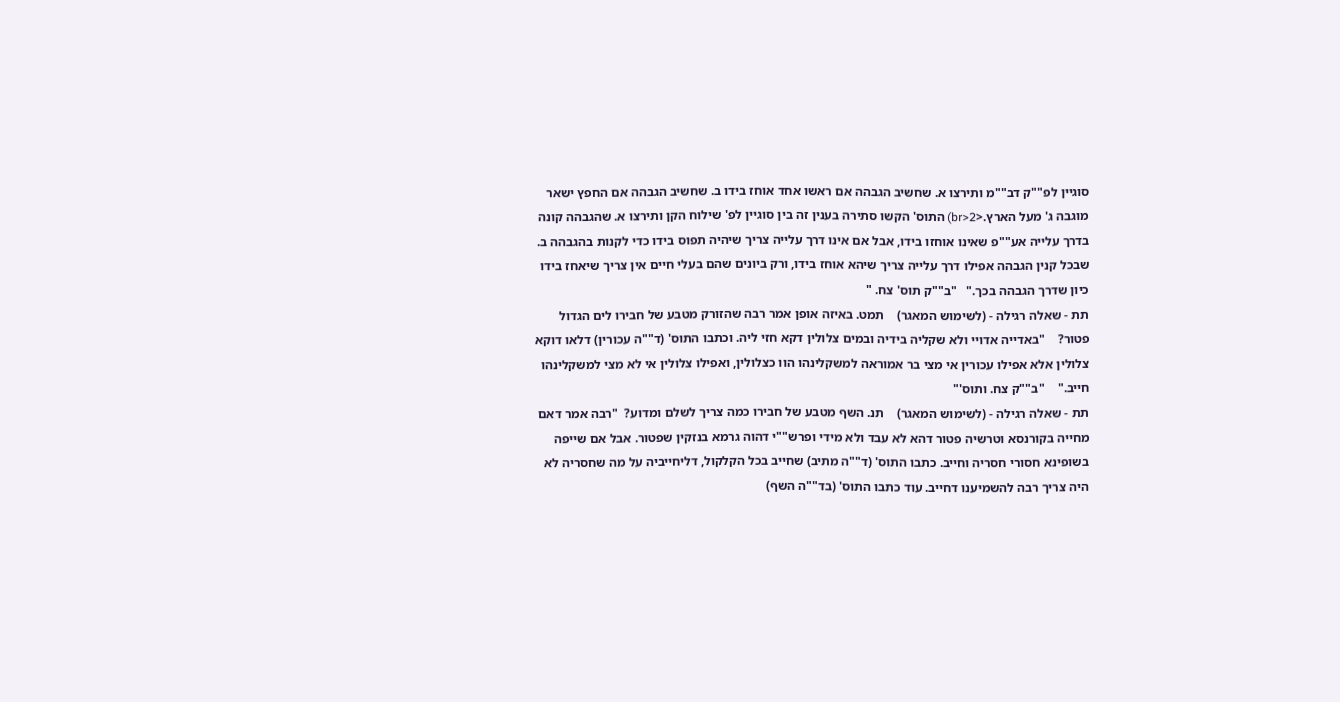סוגיין לפ""ק דב""מ ותירצו א. שחשיב הגבהה אם ראשו אחד אוחז בידו ב. שחשיב הגבהה אם החפץ ישאר מוגבה ג' מעל הארץ.<br>2) התוס' הקשו סתירה בענין זה בין סוגיין לפ' שילוח הקן ותירצו א. שהגבהה קונה בדרך עלייה אע""פ שאינו אוחזו בידו, אבל אם אינו דרך עלייה צריך שיהיה תפוס בידו כדי לקנות בהגבהה ב. שבכל קנין הגבהה אפילו דרך עלייה צריך שיהא אוחז בידו, ורק ביונים שהם בעלי חיים אין צריך שיאחז בידו כיון שדרך הגבהה בכך."   "ב""ק תוס' צח. "
תת - שאלה רגילה - (לשימוש המאגר)    תמט. באיזה אופן אמר רבה שהזורק מטבע של חבירו לים הגדול פטור?    "באדייה אדויי ולא שקליה בידיה ובמים צלולין דקא חזי ליה. וכתבו התוס' (ד""ה עכורין) דלאו דוקא צלולין אלא אפילו עכורין אי מצי בר אמוראה למשקלינהו הוו כצלולין, ואפילו צלולין אי לא מצי למשקלינהו חייב."    "ב""ק צח. ותוס'"
תת - שאלה רגילה - (לשימוש המאגר)    תנ. השף מטבע של חבירו כמה צריך לשלם ומדוע?  "רבה אמר דאם מחייה בקורנסא וטרשיה פטור דהא לא עבד ולא מידי ופרש""י דהוה גרמא בנזקין שפטור. אבל אם שייפה בשופינא חסורי חסריה וחייב. כתבו התוס' (ד""ה מתיב) שחייב בכל הקלקול, דליחייביה על מה שחסריה לא היה צריך רבה להשמיענו דחייב. עוד כתבו התוס' (בד""ה השף)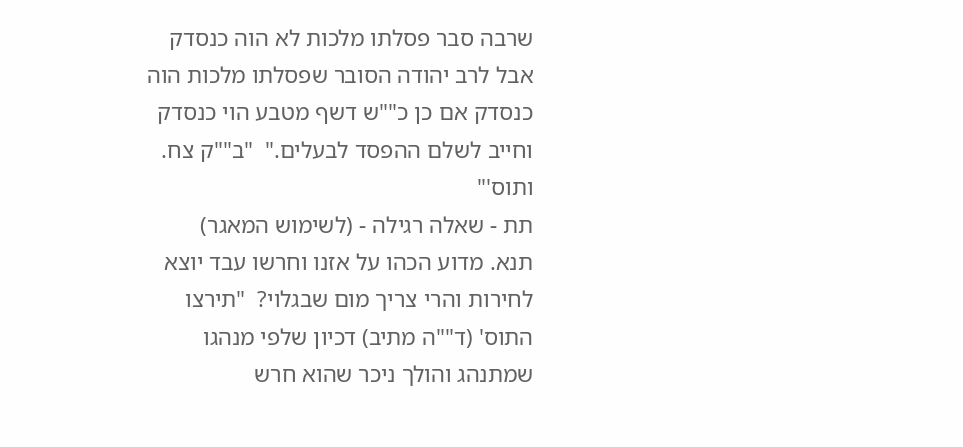שרבה סבר פסלתו מלכות לא הוה כנסדק אבל לרב יהודה הסובר שפסלתו מלכות הוה כנסדק אם כן כ""ש דשף מטבע הוי כנסדק וחייב לשלם ההפסד לבעלים."  "ב""ק צח. ותוס'"
תת - שאלה רגילה - (לשימוש המאגר)    תנא. מדוע הכהו על אזנו וחרשו עבד יוצא לחירות והרי צריך מום שבגלוי?  "תירצו התוס' (ד""ה מתיב) דכיון שלפי מנהגו שמתנהג והולך ניכר שהוא חרש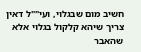חשיב מום שבגלוי, ועי""ל דאין צריך שיהא קלקול בגלוי אלא שהאבר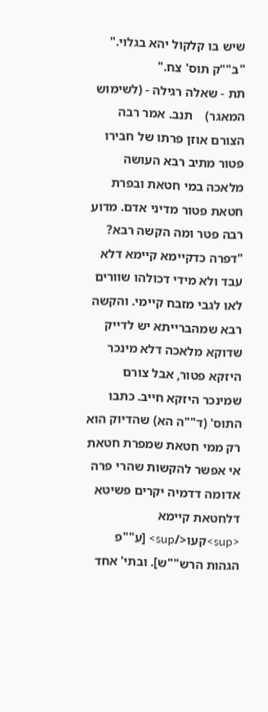שיש בו קלקול יהא בגלוי."  "ב""ק תוס' צח."
תת - שאלה רגילה - (לשימוש המאגר)    תנב. אמר רבה הצורם אוזן פרתו של חבירו פטור מתיב רבא העושה מלאכה במי חטאת ובפרת חטאת פטור מדיני אדם. מדוע רבה פטר ומה הקשה רבא?  "דפרה כדקיימא קיימא דלא עבד ולא מידי דכולהו שוורים לאו לגבי מזבח קיימי. והקשה רבא שמהברייתא יש לדייק שדוקא מלאכה דלא מינכר היזקא פטור, אבל צורם שמינכר היזקא חייב. כתבו התוס' (ד""ה הא) שהדיוק הוא רק ממי חטאת שמפרת חטאת אי אפשר להקשות שהרי פרה אדומה דדמיה יקרים פשיטא דלחטאת קיימא <sup>קעו</sup> [ע""פ הגהות הרש""ש]. ובתי' אחד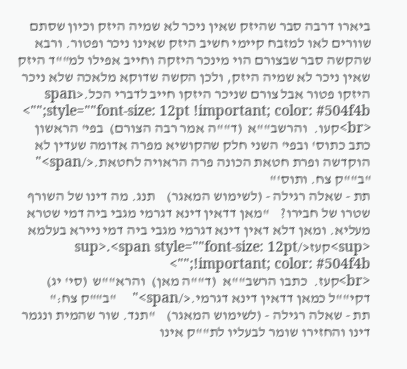ביארו דרבה סבר שהיזק שאין ניכר לא שמיה היזק וכיון שסתם שוורים לאו למזבח קיימי חשיב היזק שאינו ניכר ופטור. ורבא שהקשה סבר שבצורם הוי מינכר היזקה וחייב אפילו למ""ד היזק שאין ניכר לא שמיה היזק, ולכן הקשה שדוקא מלאכה שלא ניכר היזקו פטור אבל צורם שניכר היזקו חייב לדברי הכל.<span style=""font-size: 12pt !important; color: #504f4b;"">
<br>קעו.  והרשב""א  (ד""ה אמר רבה הצורם)  בפי' הראשון כתב כתוס' ובפי' השני חלק שהקושיא מפרה אדומה שעדין לא הוקדשה ופרת חטאת הכונה פרה הראויה לחטאת.</span>" "ב""ק צח. ותוס'"
תת - שאלה רגילה - (לשימוש המאגר)    תנג. מה דינו של השורף שטרו של חבירו?    "מאן דדאין דינא דגרמי מגבי ביה דמי שטרא מעליא. ומאן דלא דאין דינא דגרמי מגבי ביה דמי ניירא בעלמא <sup>קעז</sup>.<span style=""font-size: 12pt !important; color: #504f4b;"">
<br>קעז.  כתבו הרשב""א  (ד""ה מאן)  והרא""ש  (סי' יג)  דקי""ל כמאן דדאין דינא דגרמי.</span>"    "ב""ק צח:"
תת - שאלה רגילה - (לשימוש המאגר)    "תנד. שור שהמית ונגמר דינו והחזירו שומר לבעליו לת""ק אינו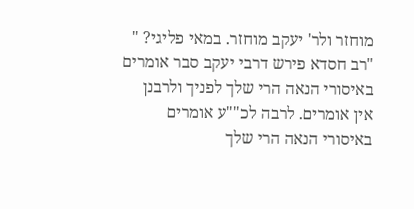מוחזר ולר' יעקב מוחזר. במאי פליגי? "  "רב חסדא פירש דרבי יעקב סבר אומרים באיסורי הנאה הרי שלך לפניך ולרבנן אין אומרים. לרבה לכ""ע אומרים באיסורי הנאה הרי שלך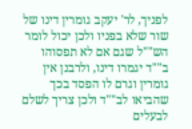לפניך, לר' יעקב גומרין דינו של שור שלא בפניו ולכן יכול לומר הש""ל שגם אם לא תפסוהו ב""ד יגמרו דינו, ולרבנן אין גומרין וגרם לו הפסד בכך שהביאו לב""ד ולכן צריך לשלם לבעלים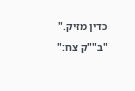כדין מזיק."   "ב""ק צח:"